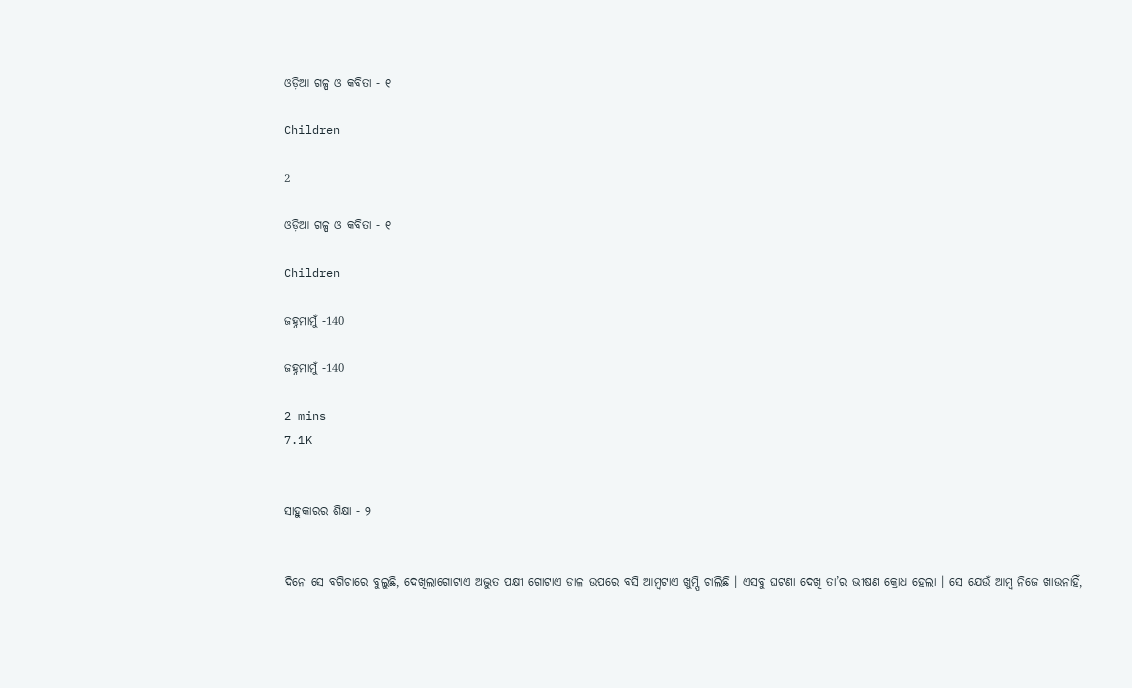ଓଡ଼ିଆ ଗଳ୍ପ ଓ କବିତା - ୧

Children

2

ଓଡ଼ିଆ ଗଳ୍ପ ଓ କବିତା - ୧

Children

ଜହ୍ନମାମୁଁ -140

ଜହ୍ନମାମୁଁ -140

2 mins
7.1K


ସାହୁକାରର ଶିକ୍ଷା - ୨


ଦିନେ ସେ ବଗିଚାରେ ବୁଲୁଛି, ଦେଖିଲାଗୋଟାଏ ଅଦ୍ଭୁତ ପକ୍ଷୀ ଗୋଟାଏ ଡାଳ ଉପରେ ବସି ଆମ୍ବଟାଏ ଖୁମ୍ପି ଚାଲିଛି । ଏସବୁ ଘଟଣା ଦେଖି ତା’ର ଭୀଷଣ କ୍ରୋଧ ହେଲା । ସେ ଯେଉଁ ଆମ୍ବ ନିଜେ ଖାଉନାହିଁ,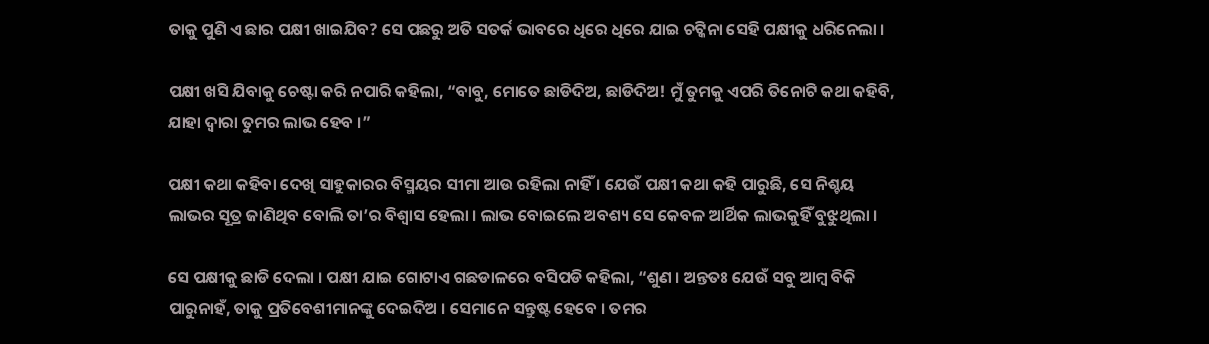ତାକୁ ପୁଣି ଏ ଛାର ପକ୍ଷୀ ଖାଇଯିବ? ସେ ପଛରୁ ଅତି ସତର୍କ ଭାବରେ ଧିରେ ଧିରେ ଯାଇ ଚଟ୍କିନା ସେହି ପକ୍ଷୀକୁ ଧରିନେଲା ।

ପକ୍ଷୀ ଖସି ଯିବାକୁ ଚେଷ୍ଟା କରି ନପାରି କହିଲା, “ବାବୁ, ମୋତେ ଛାଡିଦିଅ, ଛାଡିଦିଅ! ମୁଁ ତୁମକୁ ଏପରି ତିନୋଟି କଥା କହିବି, ଯାହା ଦ୍ୱାରା ତୁମର ଲାଭ ହେବ ।”

ପକ୍ଷୀ କଥା କହିବା ଦେଖି ସାହୁକାରର ବିସ୍ମୟର ସୀମା ଆଉ ରହିଲା ନାହିଁ । ଯେଉଁ ପକ୍ଷୀ କଥା କହି ପାରୁଛି, ସେ ନିଶ୍ଚୟ ଲାଭର ସୂତ୍ର ଜାଣିଥିବ ବୋଲି ତା’ର ବିଶ୍ୱାସ ହେଲା । ଲାଭ ବୋଇଲେ ଅବଶ୍ୟ ସେ କେବଳ ଆର୍ଥିକ ଲାଭକୁହିଁ ବୁଝୁଥିଲା ।

ସେ ପକ୍ଷୀକୁ ଛାଡି ଦେଲା । ପକ୍ଷୀ ଯାଇ ଗୋଟାଏ ଗଛଡାଳରେ ବସିପଡି କହିଲା, “ଶୁଣ । ଅନ୍ତତଃ ଯେଉଁ ସବୁ ଆମ୍ବ ବିକି ପାରୁନାହଁ, ତାକୁ ପ୍ରତିବେଶୀମାନଙ୍କୁ ଦେଇଦିଅ । ସେମାନେ ସନ୍ତୁଷ୍ଟ ହେବେ । ତମର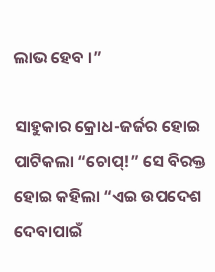ଲାଭ ହେବ ।”

ସାହୁକାର କ୍ରୋଧ-ଜର୍ଜର ହୋଇ ପାଟିକଲା “ଚୋପ୍!” ସେ ବିରକ୍ତ ହୋଇ କହିଲା “ଏଇ ଉପଦେଶ ଦେବାପାଇଁ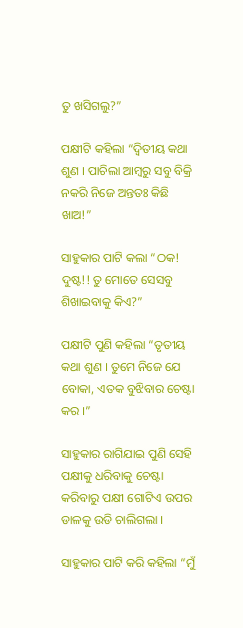ତୁ ଖସିଗଲୁ?”

ପକ୍ଷୀଟି କହିଲା “ଦ୍ୱିତୀୟ କଥା ଶୁଣ । ପାଚିଲା ଆମ୍ବରୁ ସବୁ ବିକ୍ରି ନକରି ନିଜେ ଅନ୍ତତଃ କିଛି ଖାଅ!”

ସାହୁକାର ପାଟି କଲା “ଠକ! ଦୁଷ୍ଟ!! ତୁ ମୋତେ ସେସବୁ ଶିଖାଇବାକୁ କିଏ?”

ପକ୍ଷୀଟି ପୁଣି କହିଲା “ତୃତୀୟ କଥା ଶୁଣ । ତୁମେ ନିଜେ ଯେ ବୋକା, ଏତକ ବୁଝିବାର ଚେଷ୍ଟା କର ।”

ସାହୁକାର ରାଗିଯାଇ ପୁଣି ସେହି ପକ୍ଷୀକୁ ଧରିବାକୁ ଚେଷ୍ଟା କରିବାରୁ ପକ୍ଷୀ ଗୋଟିଏ ଉପର ଡାଳକୁ ଉଡି ଚାଲିଗଲା ।

ସାହୁକାର ପାଟି କରି କହିଲା “ମୁଁ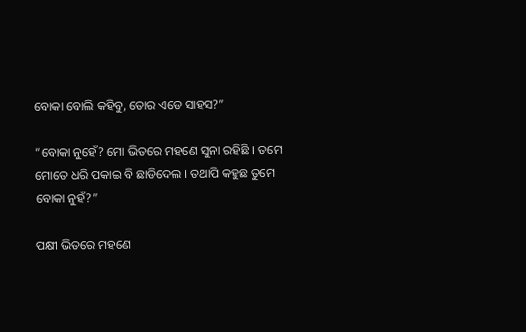ବୋକା ବୋଲି କହିବୁ, ତୋର ଏଡେ ସାହସ?”

“ବୋକା ନୁହେଁ? ମୋ ଭିତରେ ମହଣେ ସୁନା ରହିଛି । ତମେ ମୋତେ ଧରି ପକାଇ ବି ଛାଡିଦେଲ । ତଥାପି କହୁଛ ତୁମେ ବୋକା ନୁହଁ?”

ପକ୍ଷୀ ଭିତରେ ମହଣେ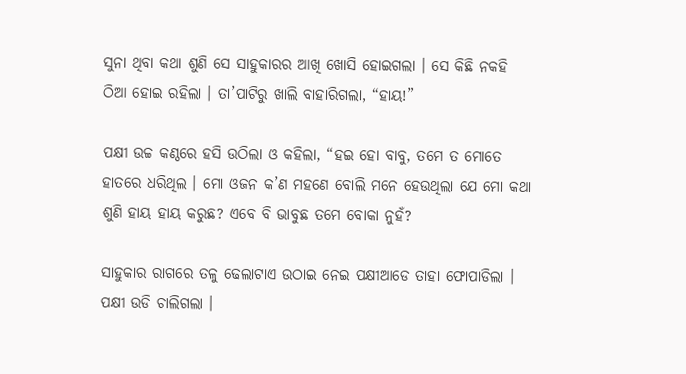ସୁନା ଥିବା କଥା ଶୁଣି ସେ ସାହୁକାରର ଆଖି ଖୋସି ହୋଇଗଲା । ସେ କିଛି ନକହି ଠିଆ ହୋଇ ରହିଲା । ତା’ପାଟିରୁ ଖାଲି ବାହାରିଗଲା, “ହାୟ!”

ପକ୍ଷୀ ଉଚ୍ଚ କଣ୍ଠରେ ହସି ଉଠିଲା ଓ କହିଲା, “ହଇ ହୋ ବାବୁ, ତମେ ତ ମୋତେ ହାତରେ ଧରିଥିଲ । ମୋ ଓଜନ କ’ଣ ମହଣେ ବୋଲି ମନେ ହେଉଥିଲା ଯେ ମୋ କଥା ଶୁଣି ହାୟ ହାୟ କରୁଛ? ଏବେ ବି ଭାବୁଛ ତମେ ବୋକା ନୁହଁ?

ସାହୁକାର ରାଗରେ ତଳୁ ଢେଲାଟାଏ ଉଠାଇ ନେଇ ପକ୍ଷୀଆଡେ ତାହା ଫୋପାଡିଲା । ପକ୍ଷୀ ଉଡି ଚାଲିଗଲା ।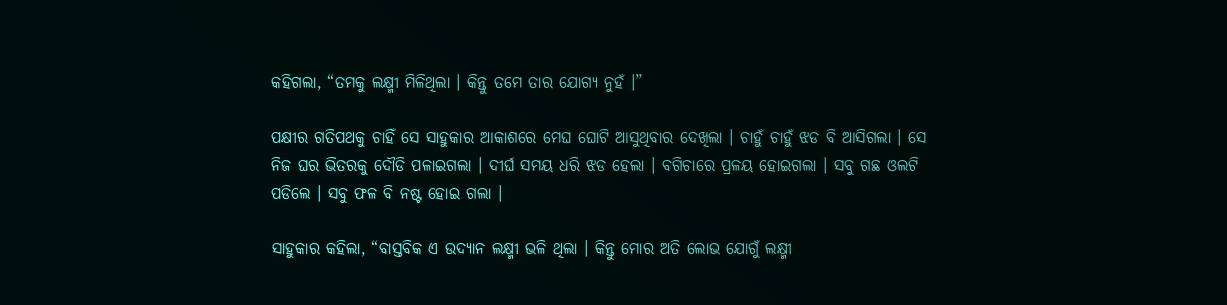କହିଗଲା, “ତମକୁ ଲକ୍ଷ୍ମୀ ମିଳିଥିଲା । କିନ୍ତୁ ତମେ ତାର ଯୋଗ୍ୟ ନୁହଁ ।”

ପକ୍ଷୀର ଗତିପଥକୁ ଚାହିଁ ସେ ସାହୁକାର ଆକାଶରେ ମେଘ ଘୋଟି ଆସୁଥିବାର ଦେଖିଲା । ଚାହୁଁ ଚାହୁଁ ଝଡ ବି ଆସିଗଲା । ସେ ନିଜ ଘର ଭିତରକୁ ଦୌଡି ପଳାଇଗଲା । ଦୀର୍ଘ ସମୟ ଧରି ଝଡ ହେଲା । ବଗିଚାରେ ପ୍ରଳୟ ହୋଇଗଲା । ସବୁ ଗଛ ଓଲଟି ପଡିଲେ । ସବୁ ଫଳ ବି ନଷ୍ଟ ହୋଇ ଗଲା ।

ସାହୁକାର କହିଲା, “ବାସ୍ତବିକ ଏ ଉଦ୍ୟାନ ଲକ୍ଷ୍ମୀ ଭଳି ଥିଲା । କିନ୍ତୁ ମୋର ଅତି ଲୋଭ ଯୋଗୁଁ ଲକ୍ଷ୍ମୀ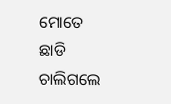ମୋତେ ଛାଡି ଚାଲିଗଲେ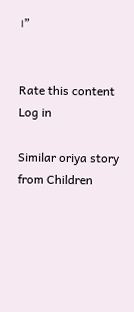।”


Rate this content
Log in

Similar oriya story from Children